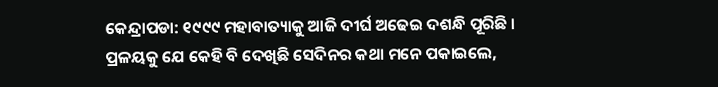କେନ୍ଦ୍ରାପଡା: ୧୯୯୯ ମହାବାତ୍ୟାକୁ ଆଜି ଦୀର୍ଘ ଅଢେଇ ଦଶନ୍ଧି ପୂରିଛି । ପ୍ରଳୟକୁ ଯେ କେହି ବି ଦେଖିଛି ସେଦିନର କଥା ମନେ ପକାଇଲେ,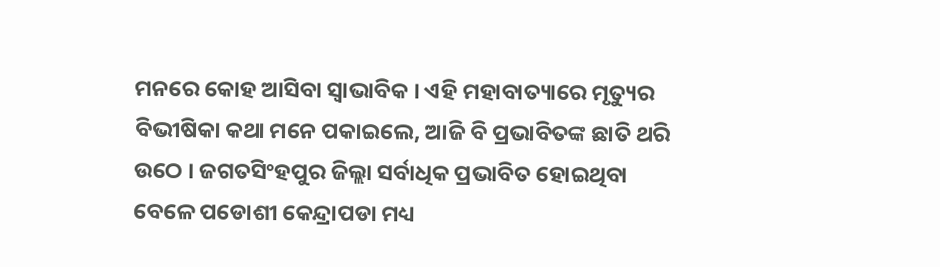ମନରେ କୋହ ଆସିବା ସ୍ବାଭାବିକ । ଏହି ମହାବାତ୍ୟାରେ ମୃତ୍ୟୁର ବିଭୀଷିକା କଥା ମନେ ପକାଇଲେ, ଆଜି ବି ପ୍ରଭାବିତଙ୍କ ଛାତି ଥରି ଉଠେ । ଜଗତସିଂହପୁର ଜିଲ୍ଲା ସର୍ବାଧିକ ପ୍ରଭାବିତ ହୋଇଥିବା ବେଳେ ପଡୋଶୀ କେନ୍ଦ୍ରାପଡା ମଧ୍ୟ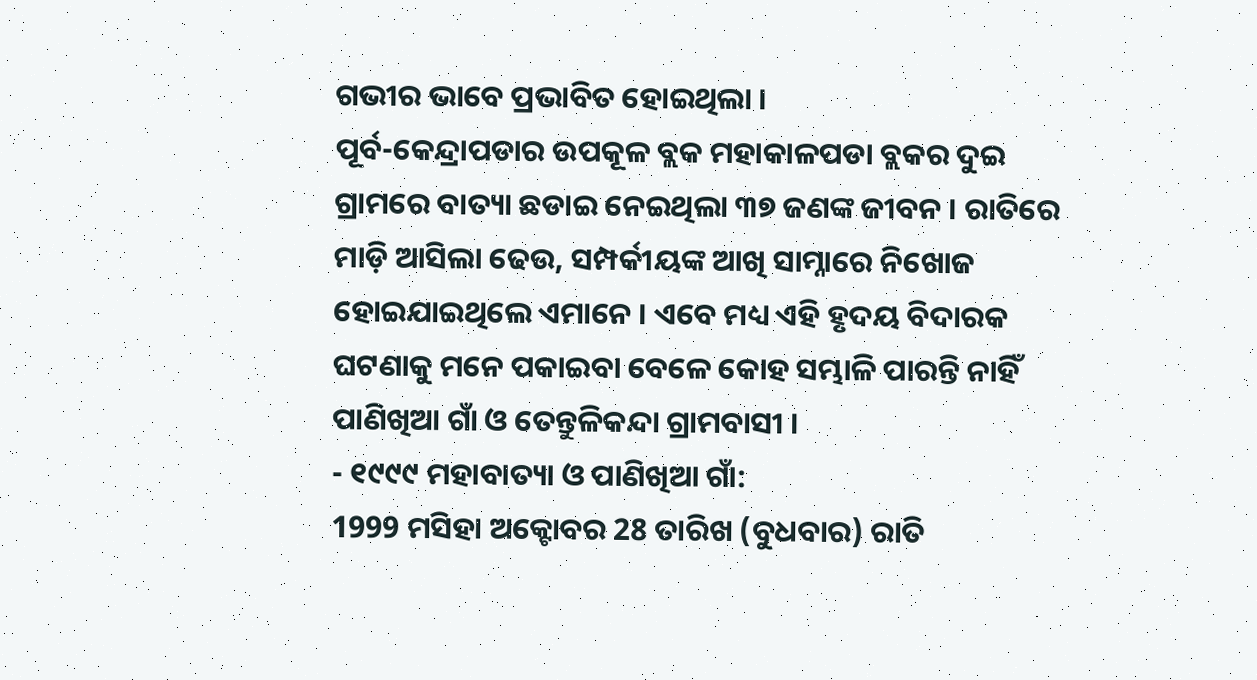ଗଭୀର ଭାବେ ପ୍ରଭାବିତ ହୋଇଥିଲା ।
ପୂର୍ବ-କେନ୍ଦ୍ରାପଡାର ଉପକୂଳ ବ୍ଲକ ମହାକାଳପଡା ବ୍ଲକର ଦୁଇ ଗ୍ରାମରେ ବାତ୍ୟା ଛଡାଇ ନେଇଥିଲା ୩୭ ଜଣଙ୍କ ଜୀବନ । ରାତିରେ ମାଡ଼ି ଆସିଲା ଢେଉ, ସମ୍ପର୍କୀୟଙ୍କ ଆଖି ସାମ୍ନାରେ ନିଖୋଜ ହୋଇଯାଇଥିଲେ ଏମାନେ । ଏବେ ମଧ୍ୟ ଏହି ହୃଦୟ ବିଦାରକ ଘଟଣାକୁ ମନେ ପକାଇବା ବେଳେ କୋହ ସମ୍ଭାଳି ପାରନ୍ତି ନାହିଁ ପାଣିଖିଆ ଗାଁ ଓ ତେନ୍ତୁଳିକନ୍ଦା ଗ୍ରାମବାସୀ ।
- ୧୯୯୯ ମହାବାତ୍ୟା ଓ ପାଣିଖିଆ ଗାଁ:
1999 ମସିହା ଅକ୍ଟୋବର 28 ତାରିଖ (ବୁଧବାର) ରାତି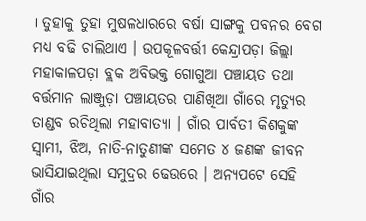। ତୁହାକୁ ତୁହା ମୁଷଳଧାରରେ ବର୍ଷା ସାଙ୍ଗକୁ ପବନର ବେଗ ମଧ୍ୟ ବଢି ଚାଲିଥାଏ । ଉପକୂଳବର୍ତ୍ତୀ କେନ୍ଦ୍ରାପଡ଼ା ଜିଲ୍ଲା ମହାକାଳପଡ଼ା ବ୍ଲକ ଅବିଭକ୍ତ ଗୋଗୁଆ ପଞ୍ଚାୟତ ତଥା ବର୍ତ୍ତମାନ ଲାଞ୍ଜୁଡ଼ା ପଞ୍ଚାୟତର ପାଣିଖିଆ ଗାଁରେ ମୃତ୍ୟୁର ତାଣ୍ଡବ ରଚିଥିଲା ମହାବାତ୍ୟା । ଗାଁର ପାର୍ବତୀ କିଶକୁଙ୍କ ସ୍ୱାମୀ, ଝିଅ, ନାତି-ନାତୁଣୀଙ୍କ ସମେତ ୪ ଜଣଙ୍କ ଜୀବନ ଭାସିଯାଇଥିଲା ସମୁଦ୍ରର ଢେଉରେ । ଅନ୍ୟପଟେ ସେହି ଗାଁର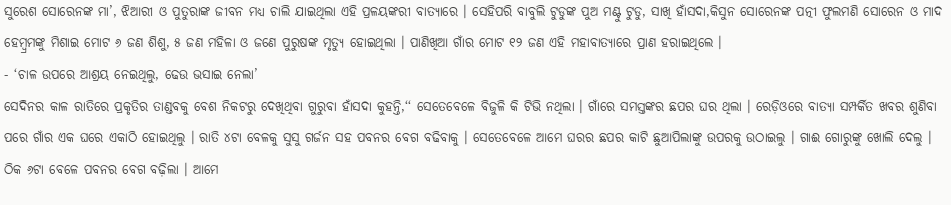ସୁରେଶ ସୋରେନଙ୍କ ମା’, ଝିଆରୀ ଓ ପୁତୁରାଙ୍କ ଜୀବନ ମଧ୍ୟ ଚାଲି ଯାଇଥିଲା ଏହି ପ୍ରଳୟଙ୍କରୀ ବାତ୍ୟାରେ । ସେହିପରି ବାବୁଲି ଟୁଡୁଙ୍କ ପୁଅ ମଣ୍ଟୁ ଟୁଡୁ, ସାଖି ହାଁସଦା,କିସୁନ ସୋରେନଙ୍କ ପତ୍ନୀ ଫୁଲମଣି ସୋରେନ ଓ ମାଦ ହେମ୍ବ୍ରମଙ୍କୁ ମିଶାଇ ମୋଟ ୬ ଜଣ ଶିଶୁ, ୫ ଜଣ ମହିଳା ଓ ଜଣେ ପୁରୁଷଙ୍କ ମୃତ୍ୟୁ ହୋଇଥିଲା । ପାଣିଖିଆ ଗାଁର ମୋଟ ୧୨ ଜଣ ଏହି ମହାବାତ୍ୟାରେ ପ୍ରାଣ ହରାଇଥିଲେ ।
- ‘ଚାଳ ଉପରେ ଆଶ୍ରୟ ନେଇଥିଲୁ, ଢେଉ ଭସାଇ ନେଲା’
ସେଦିନର କାଳ ରାତିରେ ପ୍ରକୃତିର ତାଣ୍ଡବକୁ ବେଶ ନିକଟରୁ ଦେଖିଥିବା ଗୁରୁବା ହାଁସଦା କୁହନ୍ତି,‘‘ ସେତେବେଳେ ବିଜୁଳି କି ଟିଭି ନଥିଲା । ଗାଁରେ ସମସ୍ତଙ୍କର ଛପର ଘର ଥିଲା । ରେଡ଼ିଓରେ ବାତ୍ୟା ସମ୍ପର୍କିତ ଖବର ଶୁଣିବା ପରେ ଗାଁର ଏକ ଘରେ ଏକାଠି ହୋଇଥିଲୁ । ରାତି ୪ଟା ବେଳକୁ ସୁସୁ ଗର୍ଜନ ସହ ପବନର ବେଗ ବଢିବାକୁ । ସେତେବେଳେ ଆମେ ଘରର ଛପର କାଟି ଛୁଆପିଲାଙ୍କୁ ଉପରକୁ ଉଠାଇଲୁ । ଗାଈ ଗୋରୁଙ୍କୁ ଖୋଲି ଦେଲୁ । ଠିକ ୬ଟା ବେଳେ ପବନର ବେଗ ବଢ଼ିଲା । ଆମେ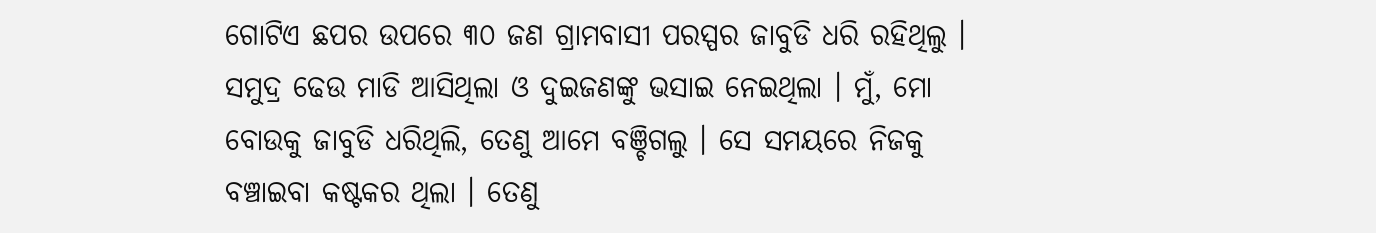ଗୋଟିଏ ଛପର ଉପରେ ୩୦ ଜଣ ଗ୍ରାମବାସୀ ପରସ୍ପର ଜାବୁଡି ଧରି ରହିଥିଲୁ । ସମୁଦ୍ର ଢେଉ ମାଡି ଆସିଥିଲା ଓ ଦୁଇଜଣଙ୍କୁ ଭସାଇ ନେଇଥିଲା । ମୁଁ, ମୋ ବୋଉକୁ ଜାବୁଡି ଧରିଥିଲି, ତେଣୁ ଆମେ ବଞ୍ଚିଗଲୁ । ସେ ସମୟରେ ନିଜକୁ ବଞ୍ଚାଇବା କଷ୍ଟକର ଥିଲା । ତେଣୁ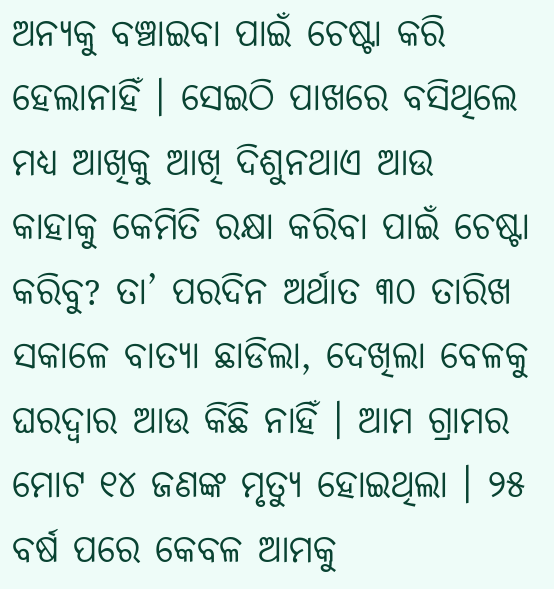ଅନ୍ୟକୁ ବଞ୍ଚାଇବା ପାଇଁ ଚେଷ୍ଟା କରି ହେଲାନାହିଁ । ସେଇଠି ପାଖରେ ବସିଥିଲେ ମଧ୍ୟ ଆଖିକୁ ଆଖି ଦିଶୁନଥାଏ ଆଉ କାହାକୁ କେମିତି ରକ୍ଷା କରିବା ପାଇଁ ଚେଷ୍ଟା କରିବୁ? ତା’ ପରଦିନ ଅର୍ଥାତ ୩୦ ତାରିଖ ସକାଳେ ବାତ୍ୟା ଛାଡିଲା, ଦେଖିଲା ବେଳକୁ ଘରଦ୍ୱାର ଆଉ କିଛି ନାହିଁ । ଆମ ଗ୍ରାମର ମୋଟ ୧୪ ଜଣଙ୍କ ମୃତ୍ୟୁ ହୋଇଥିଲା । ୨୫ ବର୍ଷ ପରେ କେବଳ ଆମକୁ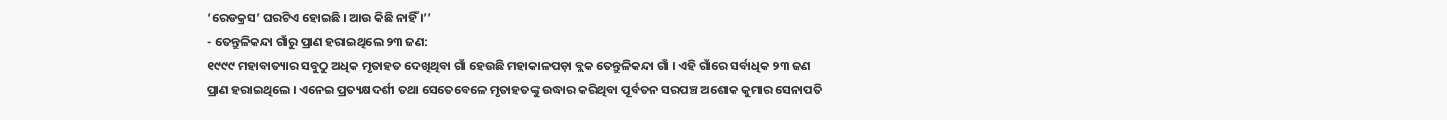‘ରେଡକ୍ରସ’ ଘରଟିଏ ହୋଇଛି । ଆଉ କିଛି ନାହିଁ ।’’
- ତେନ୍ତୁଳିକନ୍ଦା ଗାଁରୁ ପ୍ରାଣ ହରାଇଥିଲେ ୨୩ ଜଣ:
୧୯୯୯ ମହାବାତ୍ୟାର ସବୁଠୁ ଅଧିକ ମୃତାହତ ଦେଖିଥିବା ଗାଁ ହେଉଛି ମହାକାଳପଡ଼ା ବ୍ଲକ ତେନ୍ତୁଳିକନ୍ଦା ଗାଁ । ଏହି ଗାଁରେ ସର୍ବାଧିକ ୨୩ ଜଣ ପ୍ରାଣ ହରାଇଥିଲେ । ଏନେଇ ପ୍ରତ୍ୟକ୍ଷଦର୍ଶୀ ତଥା ସେତେବେଳେ ମୃତାହତଙ୍କୁ ଉଦ୍ଧାର କରିଥିବା ପୂର୍ବତନ ସରପଞ୍ଚ ଅଶୋକ କୁମାର ସେନାପତି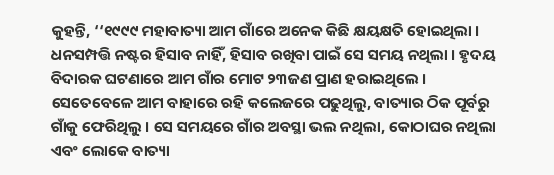କୁହନ୍ତି, ‘‘୧୯୯୯ ମହାବାତ୍ୟା ଆମ ଗାଁରେ ଅନେକ କିଛି କ୍ଷୟକ୍ଷତି ହୋଇଥିଲା । ଧନସମ୍ପତ୍ତି ନଷ୍ଟର ହିସାବ ନାହିଁ, ହିସାବ ରଖିବା ପାଇଁ ସେ ସମୟ ନଥିଲା । ହୃଦୟ ବିଦାରକ ଘଟଣାରେ ଆମ ଗାଁର ମୋଟ ୨୩ଜଣ ପ୍ରାଣ ହରାଇଥିଲେ । ସେତେବେଳେ ଆମ ବାହାରେ ରହି କଲେଜରେ ପଢୁଥିଲୁ, ବାତ୍ୟାର ଠିକ ପୂର୍ବରୁ ଗାଁକୁ ଫେରିଥିଲୁ । ସେ ସମୟରେ ଗାଁର ଅବସ୍ଥା ଭଲ ନଥିଲା, କୋଠାଘର ନଥିଲା ଏବଂ ଲୋକେ ବାତ୍ୟା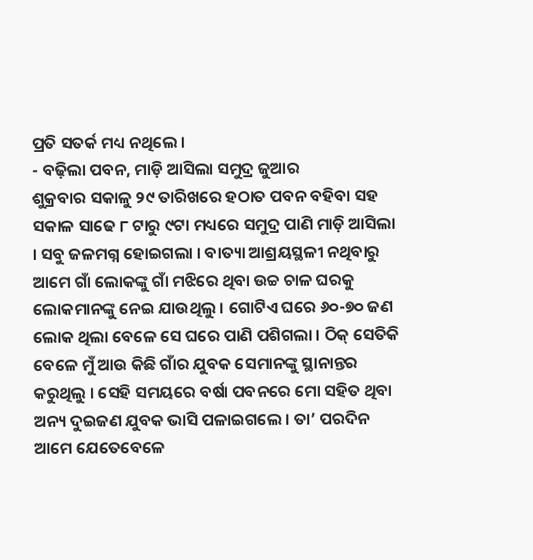ପ୍ରତି ସତର୍କ ମଧ୍ୟ ନଥିଲେ ।
- ବଢ଼ିଲା ପବନ, ମାଡ଼ି ଆସିଲା ସମୁଦ୍ର ଜୁଆର
ଶୁକ୍ରବାର ସକାଳୁ ୨୯ ତାରିଖରେ ହଠାତ ପବନ ବହିବା ସହ ସକାଳ ସାଢେ ୮ ଟାରୁ ୯ଟା ମଧ୍ୟରେ ସମୁଦ୍ର ପାଣି ମାଡ଼ି ଆସିଲା । ସବୁ ଜଳମଗ୍ନ ହୋଇଗଲା । ବାତ୍ୟା ଆଶ୍ରୟସ୍ଥଳୀ ନଥିବାରୁ ଆମେ ଗାଁ ଲୋକଙ୍କୁ ଗାଁ ମଝିରେ ଥିବା ଉଚ୍ଚ ଚାଳ ଘରକୁ ଲୋକମାନଙ୍କୁ ନେଇ ଯାଉଥିଲୁ । ଗୋଟିଏ ଘରେ ୬୦-୭୦ ଜଣ ଲୋକ ଥିଲା ବେଳେ ସେ ଘରେ ପାଣି ପଶିଗଲା । ଠିକ୍ ସେତିକି ବେଳେ ମୁଁ ଆଉ କିଛି ଗାଁର ଯୁବକ ସେମାନଙ୍କୁ ସ୍ଥାନାନ୍ତର କରୁଥିଲୁ । ସେହି ସମୟରେ ବର୍ଷା ପବନରେ ମୋ ସହିତ ଥିବା ଅନ୍ୟ ଦୁଇଜଣ ଯୁବକ ଭାସି ପଳାଇଗଲେ । ତା’ ପରଦିନ ଆମେ ଯେତେବେଳେ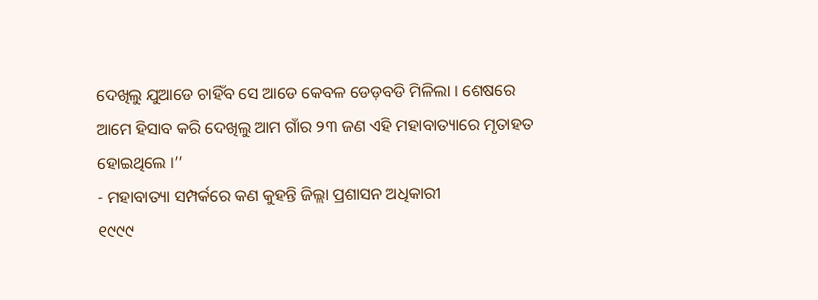ଦେଖିଲୁ ଯୁଆଡେ ଚାହିଁବ ସେ ଆଡେ କେବଳ ଡେଡ଼ବଡି ମିଳିଲା । ଶେଷରେ ଆମେ ହିସାବ କରି ଦେଖିଲୁ ଆମ ଗାଁର ୨୩ ଜଣ ଏହି ମହାବାତ୍ୟାରେ ମୃତାହତ ହୋଇଥିଲେ ।’’
- ମହାବାତ୍ୟା ସମ୍ପର୍କରେ କଣ କୁହନ୍ତି ଜିଲ୍ଲା ପ୍ରଶାସନ ଅଧିକାରୀ
୧୯୯୯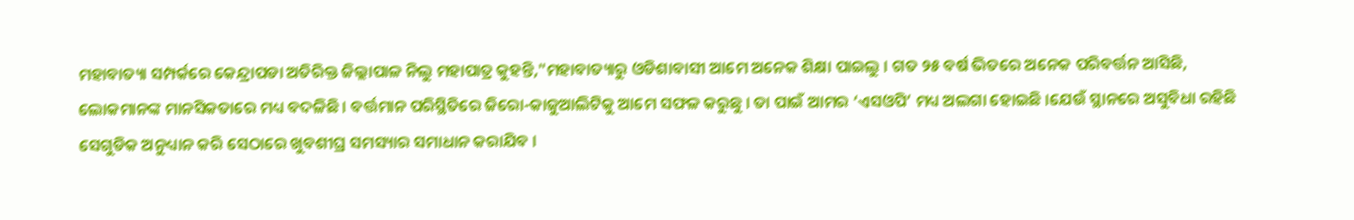ମହାବାତ୍ୟା ସମ୍ପର୍କରେ କେନ୍ଦ୍ରାପଡା ଅତିରିକ୍ତ ଜିଲ୍ଲାପାଳ ନିଲୁ ମହାପାତ୍ର କୁହନ୍ତି,"ମହାବାତ୍ୟାରୁ ଓଡିଶାବାସୀ ଆମେ ଅନେକ ଶିକ୍ଷା ପାଇଲୁ । ଗତ ୨୫ ବର୍ଷ ଭିତରେ ଅନେକ ପରିବର୍ତ୍ତନ ଆସିଛି, ଲୋକମାନଙ୍କ ମାନସିକତାରେ ମଧ୍ୟ ବଦଳିଛି । ବର୍ତ୍ତମାନ ପରିସ୍ଥିତିରେ ଜିରୋ-କାଜୁଆଲିଟିକୁ ଆମେ ସଫଳ କରୁଛୁ । ତା ପାଇଁ ଆମର ‘ଏସଓପି’ ମଧ୍ୟ ଅଲଗା ହୋଇଛି ।ଯେଉଁ ସ୍ଥାନରେ ଅସୁବିଧା ରହିଛି ସେଗୁଡିକ ଅନୁଧ୍ୟାନ କରି ସେଠାରେ ଖୁବଶୀଘ୍ର ସମସ୍ୟାର ସମାଧାନ କରାଯିବ ।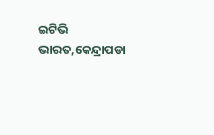ଇଟିଭି ଭାରତ,କେନ୍ଦ୍ରାପଡା